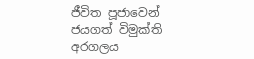ජීවිත පූජාවෙන් ජයගත් විමුක්ති අරගලය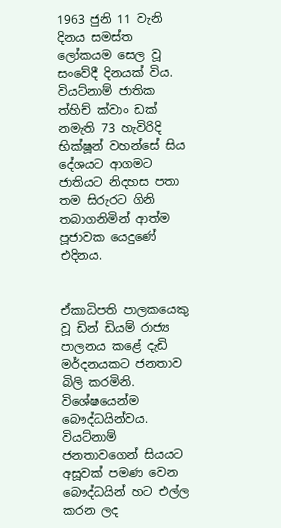1963 ජුනි 11 වැනි දිනය සමස්ත ලෝකයම සෙල වූ සංවේදී දිනයක් විය. වියට්නාම් ජාතික ත්හිච් ක්වාං ඩක් නමැති 73 හැවිරිදි භික්ෂූන් වහන්සේ සිය දේශයට ආගමට ජාතියට නිදහස පතා තම සිරුරට ගිනි තබාගනිමින් ආත්ම පූජාවක යෙදුණේ එදිනය.


ඒකාධිපති පාලකයෙකු වූ ඩින් ඩියම් රාජ්‍ය පාලනය කළේ දැඩි මර්දනයකට ජනතාව බිලි කරමිනි. විශේෂයෙන්ම බෞද්ධයින්වය. වියට්නාම් ජනතාවගෙන් සියයට අසූවක් පමණ වෙන බෞද්ධයින් හට එල්ල කරන ලද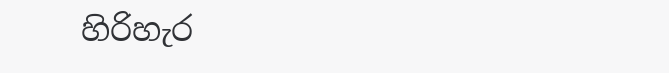හිරිහැර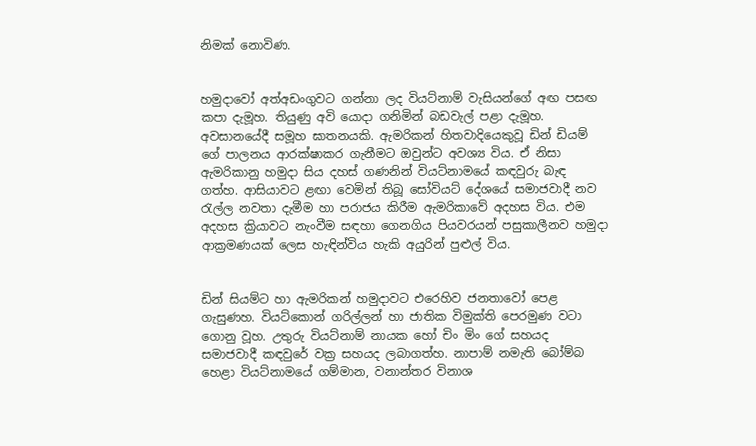නිමක් නොවිණ.


හමුදාවෝ අත්අඩංගුවට ගන්නා ලද වියට්නාම් වැසියන්ගේ අඟ පසඟ කපා දැමූහ. තියුණු අවි යොදා ගනිමින් බඩවැල් පළා දැමූහ. අවසානයේදී සමූහ ඝාතනයකි. ඇමරිකන් හිතවාදියෙකුවූ ඩින් ඩියම් ගේ පාලනය ආරක්ෂාකර ගැනීමට ඔවුන්ට අවශ්‍ය විය. ඒ නිසා ඇමරිකානු හමුදා සිය දහස් ගණනින් වියට්නාමයේ කඳවුරු බැඳ ගත්හ. ආසියාවට ළඟා වෙමින් තිබූ සෝවියට් දේශයේ සමාජවාදී නව රැල්ල නවතා දැමීම හා පරාජය කිරීම ඇමරිකාවේ අදහස විය. එම අදහස ක්‍රියාවට නැංවීම සඳහා ගෙනගිය පියවරයන් පසුකාලීනව හමුදා ආක්‍රමණයක් ලෙස හැඳින්විය හැකි අයුරින් පුළුල් විය.


ඩින් සියම්ට හා ඇමරිකන් හමුදාවට එරෙහිව ජනතාවෝ පෙළ ගැසුණහ. වියට්කොන් ගරිල්ලන් හා ජාතික විමුක්ති පෙරමුණ වටා ගොනු වූහ. උතුරු වියට්නාම් නායක හෝ චිං මිං ගේ සහයද සමාජවාදී කඳවුරේ වක්‍ර සහයද ලබාගත්හ. නාපාම් නමැති බෝම්බ හෙළා වියට්නාමයේ ගම්මාන, වනාන්තර විනාශ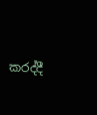කරද්දී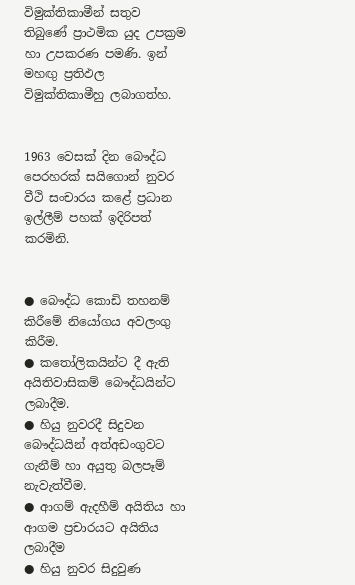විමුක්තිකාමීන් සතුව තිබුණේ ප්‍රාථමික යුද උපක්‍රම හා උපකරණ පමණි. ඉන් මහඟු ප්‍රතිඵල විමුක්තිකාමීහු ලබාගත්හ.


1963 වෙසක් දින බෞද්ධ පෙරහරක් සයිගොන් නුවර වීථි සංචාරය කළේ ප්‍රධාන ඉල්ලීම් පහක් ඉදිරිපත් කරමිනි.


● බෞද්ධ කොඩි තහනම් කිරීමේ නියෝගය අවලංගු කිරීම.
● කතෝලිකයින්ට දී ඇති අයිතිවාසිකම් බෞද්ධයින්ට ලබාදීම.
● හියු නුවරදී සිදුවන බෞද්ධයින් අත්අඩංගුවට ගැනීම් හා අයුතු බලපෑම් නැවැත්වීම.
● ආගම් ඇදහීම් අයිතිය හා ආගම ප්‍රචාරයට අයිතිය ලබාදීම
● හියු නුවර සිදුවුණ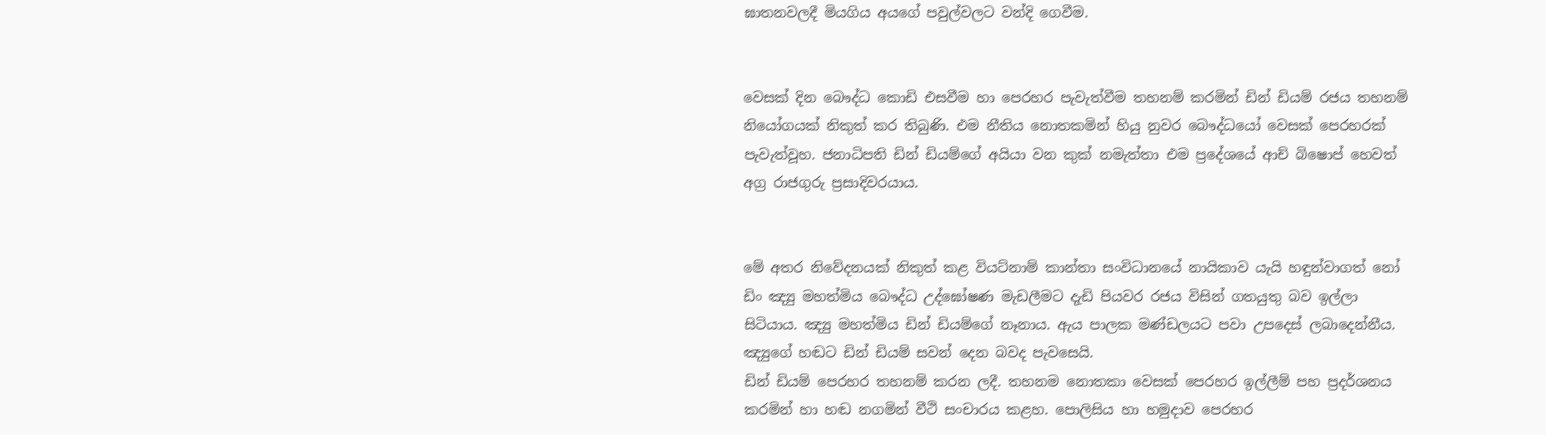ඝාතනවලදී මියගිය අයගේ පවුල්වලට වන්දි ගෙවීම.


වෙසක් දින බෞද්ධ කොඩි එසවීම හා පෙරහර පැවැත්වීම තහනම් කරමින් ඩින් ඩියම් රජය තහනම් නියෝගයක් නිකුත් කර තිබුණි. එම නීතිය නොතකමින් හියු නුවර බෞද්ධයෝ වෙසක් පෙරහරක් පැවැත්වූහ. ජනාධිපති ඩින් ඩියම්ගේ අයියා වන කුක් නමැත්තා එම ප්‍රදේශයේ ආච් බිෂොප් හෙවත් අග්‍ර රාජගුරු ප්‍රසාදිවරයාය.


මේ අතර නිවේදනයක් නිකුත් කළ වියට්නාම් කාන්තා සංවිධානයේ නායිකාව යැයි හඳුන්වාගත් නෝ ඩිං ඤ්‍යු මහත්මිය බෞද්ධ උද්ඝෝෂණ මැඩලීමට දැඩි පියවර රජය විසින් ගතයුතු බව ඉල්ලා සිටියාය. ඤ්‍යු මහත්මිය ඩින් ඩියම්ගේ නෑනාය. ඇය පාලක මණ්ඩලයට පවා උපදෙස් ලබාදෙන්නීය. ඤ්‍යුගේ හඬට ඩින් ඩියම් සවන් දෙන බවද පැවසෙයි.
ඩින් ඩියම් පෙරහර තහනම් කරන ලදී. තහනම නොතකා වෙසක් පෙරහර ඉල්ලීම් පහ ප්‍රදර්ශනය කරමින් හා හඬ නගමින් වීථි සංචාරය කළහ. පොලිසිය හා හමුදාව පෙරහර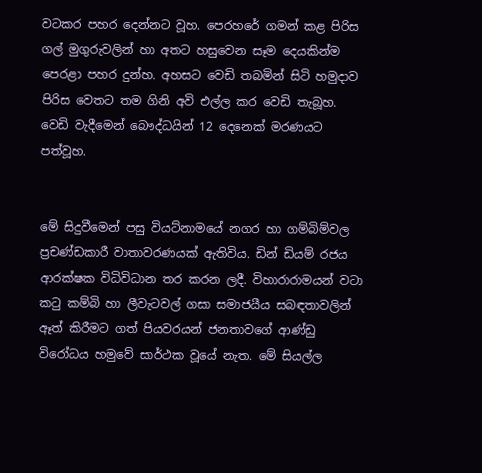වටකර පහර දෙන්නට වූහ. පෙරහරේ ගමන් කළ පිරිස ගල් මුගුරුවලින් හා අතට හසුවෙන සෑම දෙයකින්ම පෙරළා පහර දුන්හ. අහසට වෙඩි තබමින් සිටි හමුදාව පිරිස වෙතට තම ගිනි අවි එල්ල කර වෙඩි තැබූහ. වෙඩි වැදීමෙන් බෞද්ධයින් 12 දෙනෙක් මරණයට පත්වූහ.


මේ සිදුවීමෙන් පසු වියට්නාමයේ නගර හා ගම්බිම්වල ප්‍රචණ්ඩකාරී වාතාවරණයක් ඇතිවිය. ඩින් ඩියම් රජය ආරක්ෂක විධිවිධාන තර කරන ලදී. විහාරාරාමයන් වටා කටු කම්බි හා ලීවැටවල් ගසා සමාජයීය සබඳතාවලින් ඈත් කිරීමට ගත් පියවරයන් ජනතාවගේ ආණ්ඩු විරෝධය හමුවේ සාර්ථක වූයේ නැත. මේ සියල්ල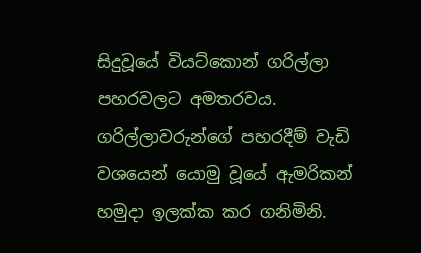සිදුවූයේ වියට්කොන් ගරිල්ලා පහරවලට අමතරවය. ගරිල්ලාවරුන්ගේ පහරදීම් වැඩි වශයෙන් යොමු වූයේ ඇමරිකන් හමුදා ඉලක්ක කර ගනිමිනි.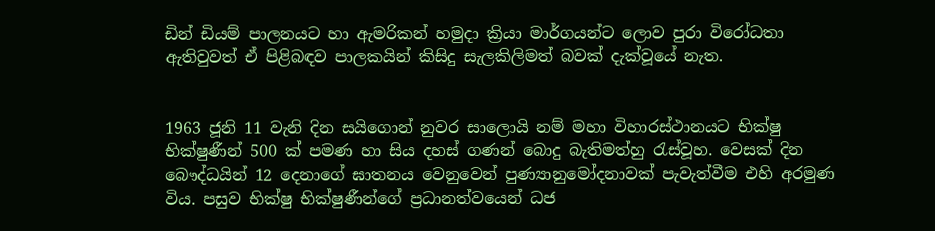ඩින් ඩියම් පාලනයට හා ඇමරිකන් හමුදා ක්‍රියා මාර්ගයන්ට ලොව පුරා විරෝධතා ඇතිවුවත් ඒ පිළිබඳව පාලකයින් කිසිදු සැලකිලිමත් බවක් දැක්වූයේ නැත.


1963 ජූනි 11 වැනි දින සයිගොන් නුවර සාලොයි නම් මහා විහාරස්ථානයට භික්ෂු භික්ෂුණීන් 500 ක් පමණ හා සිය දහස් ගණන් බොදු බැතිමත්හු රැස්වූහ. වෙසක් දින බෞද්ධයින් 12 දෙනාගේ ඝාතනය වෙනුවෙන් පුණ්‍යානුමෝදනාවක් පැවැත්වීම එහි අරමුණ විය. පසුව භික්ෂු භික්ෂුණීන්ගේ ප්‍රධානත්වයෙන් ධජ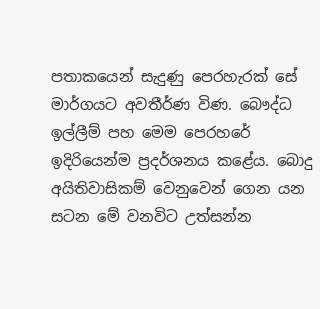පතාකයෙන් සැදුණු පෙරහැරක් සේ මාර්ගයට අවතීර්ණ විණ. බෞද්ධ ඉල්ලීම් පහ මෙම පෙරහරේ ඉදිරියෙන්ම ප්‍රදර්ශනය කළේය. බොදු අයිතිවාසිකම් වෙනුවෙන් ගෙන යන සටන මේ වනවිට උත්සන්න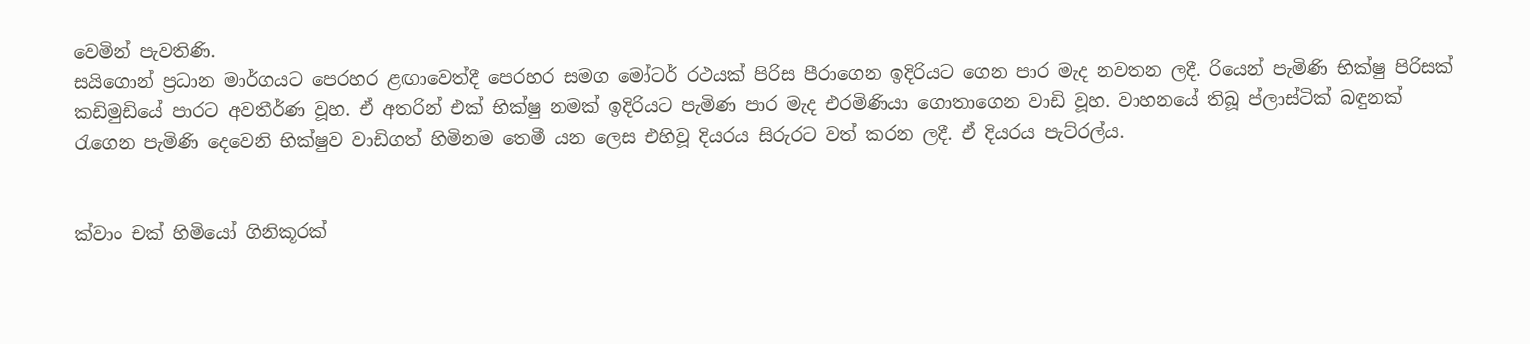වෙමින් පැවතිණි.
සයිගොන් ප්‍රධාන මාර්ගයට පෙරහර ළඟාවෙත්දී පෙරහර සමග මෝටර් රථයක් පිරිස පීරාගෙන ඉදිරියට ගෙන පාර මැද නවතන ලදී. රියෙන් පැමිණි භික්ෂු පිරිසක් කඩිමුඩියේ පාරට අවතීර්ණ වූහ. ඒ අතරින් එක් භික්ෂු නමක් ඉදිරියට පැමිණ පාර මැද එරමිණියා ගොතාගෙන වාඩි වූහ. වාහනයේ තිබූ ප්ලාස්ටික් බඳුනක් රැගෙන පැමිණි දෙවෙනි භික්ෂුව වාඩිගත් හිමිනම තෙමී යන ලෙස එහිවූ දියරය සිරුරට වත් කරන ලදී. ඒ දියරය පැට්රල්ය.


ක්වාං චක් හිමියෝ ගිනිකූරක්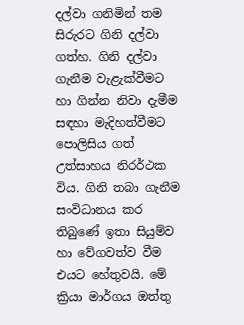දල්වා ගනිමින් තම සිරුරට ගිනි දල්වා ගත්හ. ගිනි දල්වා ගැනීම වැළැක්වීමට හා ගින්න නිවා දැමීම සඳහා මැදිහත්වීමට පොලිසිය ගත් උත්සාහය නිරර්ථක විය. ගිනි තබා ගැනීම සංවිධානය කර තිබුණේ ඉතා සියුම්ව හා වේගවත්ව වීම එයට හේතුවයි. මේ ක්‍රියා මාර්ගය ඔත්තු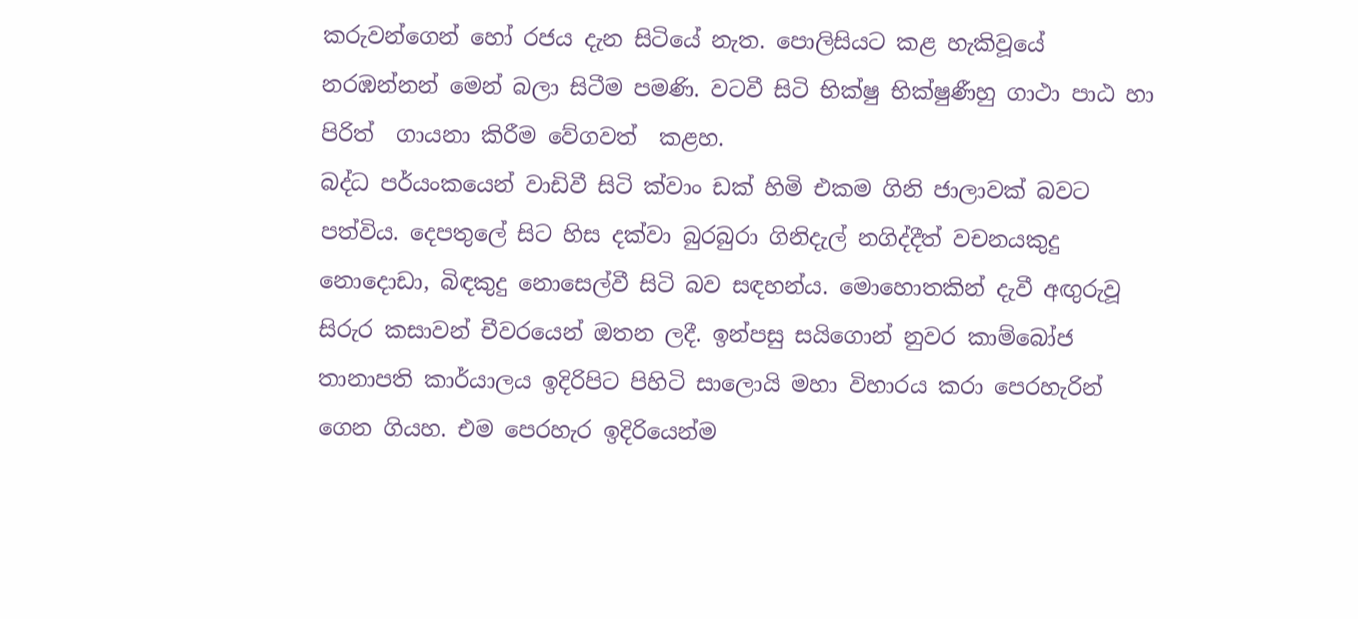කරුවන්ගෙන් හෝ රජය දැන සිටියේ නැත. පොලිසියට කළ හැකිවූයේ නරඹන්නන් මෙන් බලා සිටීම පමණි. වටවී සිටි භික්ෂු භික්ෂුණීහු ගාථා පාඨ හා පිරිත්  ගායනා කිරීම වේගවත්  කළහ.
බද්ධ පර්යංකයෙන් වාඩිවී සිටි ක්වාං ඩක් හිමි එකම ගිනි ජාලාවක් බවට පත්විය. දෙපතුලේ සිට හිස දක්වා බුරබුරා ගිනිදැල් නගිද්දීත් වචනයකුදු නොදොඩා, බිඳකුදු නොසෙල්වී සිටි බව සඳහන්ය. මොහොතකින් දැවී අඟුරුවූ සිරුර කසාවන් චීවරයෙන් ඔතන ලදී. ඉන්පසු සයිගොන් නුවර කාම්බෝජ තානාපති කාර්යාලය ඉදිරිපිට පිහිටි සාලොයි මහා විහාරය කරා පෙරහැරින් ගෙන ගියහ. එම පෙරහැර ඉදිරියෙන්ම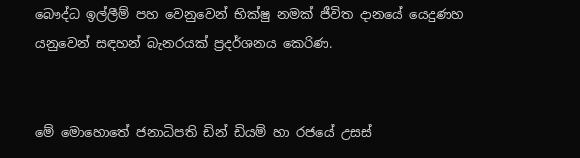බෞද්ධ ඉල්ලීම් පහ වෙනුවෙන් භික්ෂු නමක් ජීවිත දානයේ යෙදුණහ යනුවෙන් සඳහන් බැනරයක් ප්‍රදර්ශනය කෙරිණ.


මේ මොහොතේ ජනාධිපති ඩින් ඩියම් හා රජයේ උසස්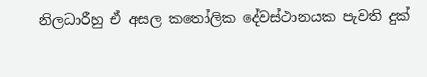නිලධාරීහු ඒ අසල කතෝලික දේවස්ථානයක පැවති දුක්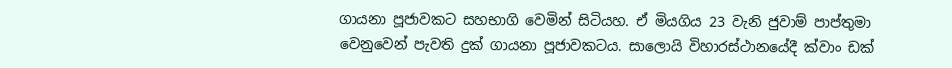ගායනා පූජාවකට සහභාගි වෙමින් සිටියහ. ඒ මියගිය 23 වැනි ජුවාම් පාප්තුමා වෙනුවෙන් පැවති දුක් ගායනා පූජාවකටය. සාලොයි විහාරස්ථානයේදී ක්වාං ඩක්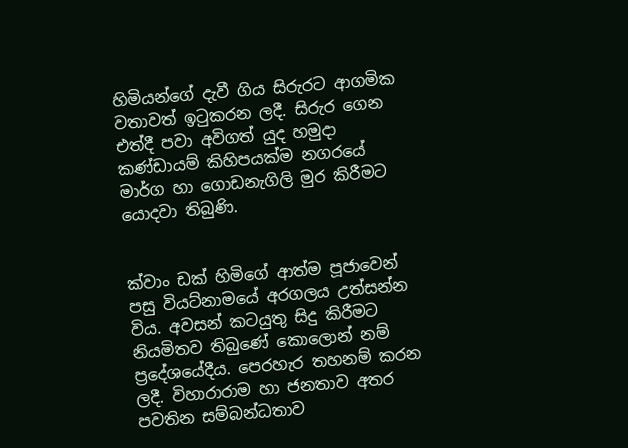හිමියන්ගේ දැවී ගිය සිරුරට ආගමික වතාවත් ඉටුකරන ලදී. සිරුර ගෙන එත්දී පවා අවිගත් යුද හමුදා කණ්ඩායම් කිහිපයක්ම නගරයේ මාර්ග හා ගොඩනැගිලි මුර කිරීමට යොදවා තිබුණි.


ක්වාං ඩක් හිමිගේ ආත්ම පූජාවෙන් පසු වියට්නාමයේ අරගලය උත්සන්න විය. අවසන් කටයුතු සිදු කිරීමට නියමිතව තිබුණේ කොලොන් නම් ප්‍රදේශයේදීය. පෙරහැර තහනම් කරන ලදී. විහාරාරාම හා ජනතාව අතර පවතින සම්බන්ධතාව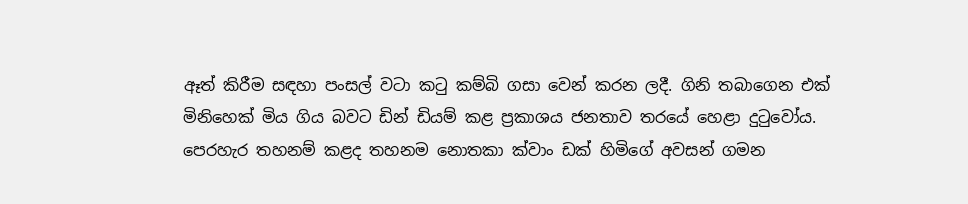ඈත් කිරීම සඳහා පංසල් වටා කටු කම්බි ගසා වෙන් කරන ලදී. ගිනි තබාගෙන එක් මිනිහෙක් මිය ගිය බවට ඩින් ඩියම් කළ ප්‍රකාශය ජනතාව තරයේ හෙළා දුටුවෝය. පෙරහැර තහනම් කළද තහනම නොතකා ක්වාං ඩක් හිමිගේ අවසන් ගමන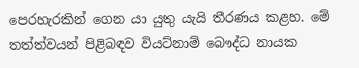පෙරහැරකින් ගෙන යා යුතු යැයි තීරණය කළහ. මේ තත්ත්වයන් පිළිබඳව වියට්නාම් බෞද්ධ නායක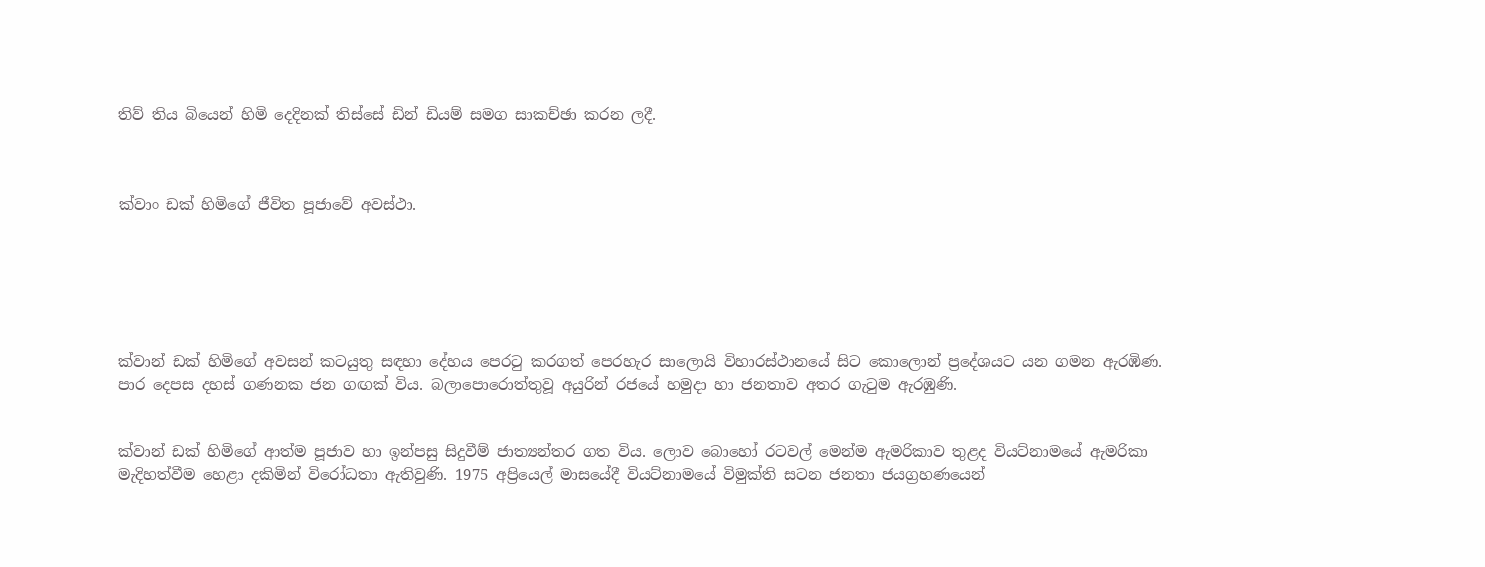තිව් තිය බියෙන් හිමි දෙදිනක් තිස්සේ ඩින් ඩියම් සමග සාකච්ඡා කරන ලදී.



ක්වාං ඩක් හිමිගේ ජීවිත පූජාවේ අවස්ථා.






ක්වාන් ඩක් හිමිගේ අවසන් කටයුතු සඳහා දේහය පෙරටු කරගත් පෙරහැර සාලොයි විහාරස්ථානයේ සිට කොලොන් ප්‍රදේශයට යන ගමන ඇරඹිණ. පාර දෙපස දහස් ගණනක ජන ගඟක් විය. බලාපොරොත්තුවූ අයුරින් රජයේ හමුදා හා ජනතාව අතර ගැටුම ඇරඹුණි.


ක්වාන් ඩක් හිමිගේ ආත්ම පූජාව හා ඉන්පසු සිදුවීම් ජාත්‍යන්තර ගත විය. ලොව බොහෝ රටවල් මෙන්ම ඇමරිකාව තුළද වියට්නාමයේ ඇමරිකා මැදිහත්වීම හෙළා දකිමින් විරෝධතා ඇතිවුණි. 1975 අප්‍රියෙල් මාසයේදී වියට්නාමයේ විමුක්ති සටන ජනතා ජයග්‍රහණයෙන්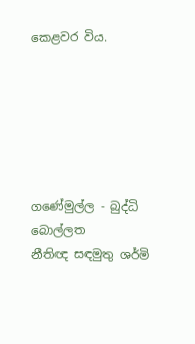කෙළවර විය.






ගණේමුල්ල - බුද්ධි බොල්ලත
නීතිඥ සඳමුතු ශර්මි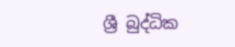ශ්‍රී බුද්ධික